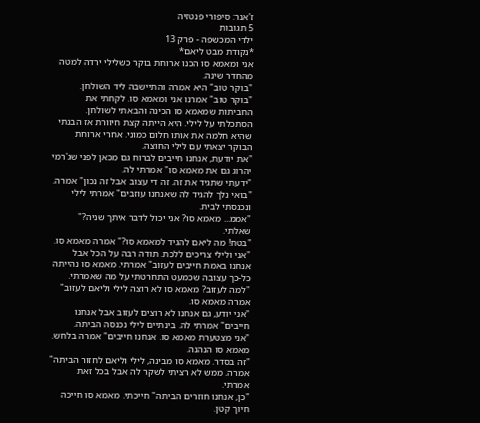ז'אנר: סיפורי פנטזיה
5 תגובות
ילדי המכשפה - פרק 13
*נקודת מבט ליאם*
אני ומאמא סו הכנו ארוחת בוקר כשלילי ירדה למטה מהחדר שינה.
"בוקר טוב" היא אמרה והתיישבה ליד השולחן.
"בוקר טוב" אמרנו אני ומאמא סו. לקחתי את החביתות שמאמא סו הכינה והבאתי לשולחן. הסתכלתי על לילי. היא הייתה קצת חיוורת אז הבנתי שהיא חלמה את אותו חלום כמוני. אחרי ארוחת הבוקר יצאתי עם לילי החוצה.
"את יודעת, אנחנו חייבים לברוח גם מכאן לפני שג'רמי יהרוג גם את מאמא סו" אמרתי לה.
"ידעתי שתגיד את זה. זה די עצוב אבל זה נכון" אמרה.
"בואי נלך להגיד לה שאנחנו עוזבים" אמרתי לילי ונכנסתי לבית.
"אממ... מאמא סו? אני יכול לדבר איתך שניה?" שאלתי.
"בטח! מה ליאם להגיד למאמא סו?" אמרה מאמא סו.
"אני ולילי צריכים ללכת. תודה רבה על הכל אבל אנחנו באמת חייבים לעזוב" אמרתי. מאמא סו נהייתה כל-כך עצובה שכמעט התחרטתי על מה שאמרתי.
"למה לעזוב? מאמא סו לא רוצה לילי וליאם לעזוב" אמרה מאמא סו.
"אני יודע, גם אנחנו לא רוצים לעזוב אבל אנחנו חייבים" אמרתי לה. בינתיים לילי נכנסה הביתה.
"אני מצטערת מאמא סו. אנחנו חייבים" אמרה בלחש. מאמא סו הנהנה.
"זה בסדר. מאמא סו מבינה, לילי וליאם לחזור הביתה" אמרה. ממש לא רציתי לשקר לה אבל בכל זאת אמרתי.
"כן, אנחנו חוזרים הביתה" חייכתי. מאמא סו חייכה חיוך קטן.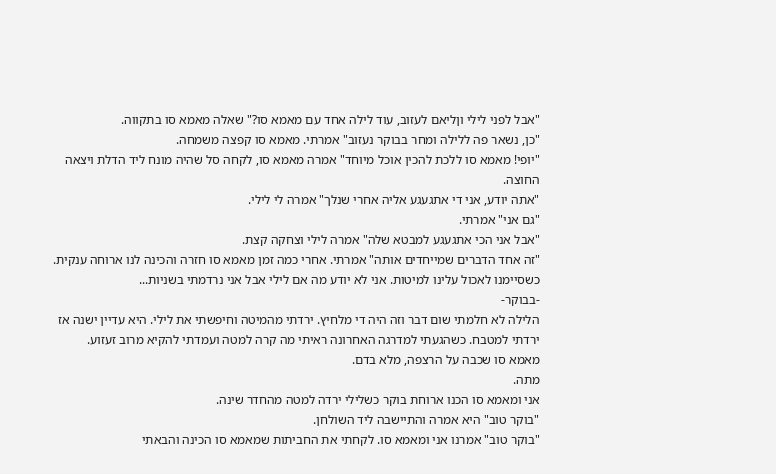"אבל לפני לילי וןליאם לעזוב, עוד לילה אחד עם מאמא סו?" שאלה מאמא סו בתקווה.
"כן, נשאר פה ללילה ומחר בבוקר נעזוב" אמרתי. מאמא סו קפצה משמחה.
"יופי! מאמא סו ללכת להכין אוכל מיוחד" אמרה מאמא סו, לקחה סל שהיה מונח ליד הדלת ויצאה החוצה.
"אתה יודע, אני די אתגעגע אליה אחרי שנלך" אמרה לי לילי.
"גם אני" אמרתי.
"אבל אני הכי אתגעגע למבטא שלה" אמרה לילי וצחקה קצת.
"זה אחד הדברים שמייחדים אותה" אמרתי. אחרי כמה זמן מאמא סו חזרה והכינה לנו ארוחה ענקית. כשסיימנו לאכול עלינו למיטות. אני לא יודע מה אם לילי אבל אני נרדמתי בשניות...
-בבוקר-
הלילה לא חלמתי שום דבר וזה היה די מלחיץ. ירדתי מהמיטה וחיפשתי את לילי. היא עדיין ישנה אז ירדתי למטבח. כשהגעתי למדרגה האחרונה ראיתי מה קרה למטה ועמדתי להקיא מרוב זעזוע.
מאמא סו שכבה על הרצפה, מלא בדם.
מתה.
אני ומאמא סו הכנו ארוחת בוקר כשלילי ירדה למטה מהחדר שינה.
"בוקר טוב" היא אמרה והתיישבה ליד השולחן.
"בוקר טוב" אמרנו אני ומאמא סו. לקחתי את החביתות שמאמא סו הכינה והבאתי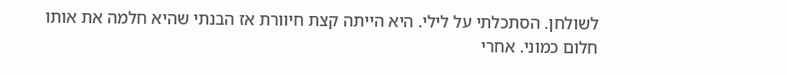לשולחן. הסתכלתי על לילי. היא הייתה קצת חיוורת אז הבנתי שהיא חלמה את אותו חלום כמוני. אחרי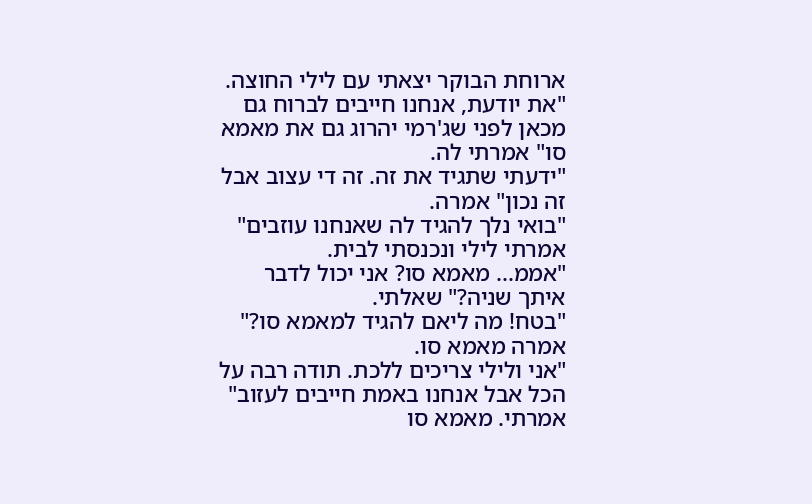ארוחת הבוקר יצאתי עם לילי החוצה.
"את יודעת, אנחנו חייבים לברוח גם מכאן לפני שג'רמי יהרוג גם את מאמא סו" אמרתי לה.
"ידעתי שתגיד את זה. זה די עצוב אבל זה נכון" אמרה.
"בואי נלך להגיד לה שאנחנו עוזבים" אמרתי לילי ונכנסתי לבית.
"אממ... מאמא סו? אני יכול לדבר איתך שניה?" שאלתי.
"בטח! מה ליאם להגיד למאמא סו?" אמרה מאמא סו.
"אני ולילי צריכים ללכת. תודה רבה על הכל אבל אנחנו באמת חייבים לעזוב" אמרתי. מאמא סו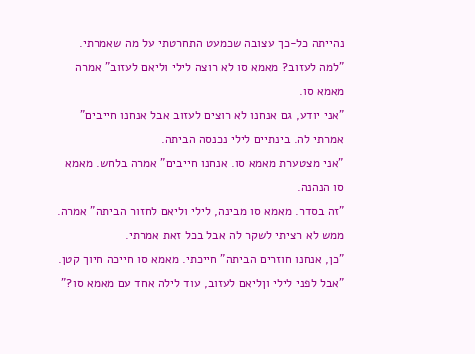נהייתה כל-כך עצובה שכמעט התחרטתי על מה שאמרתי.
"למה לעזוב? מאמא סו לא רוצה לילי וליאם לעזוב" אמרה מאמא סו.
"אני יודע, גם אנחנו לא רוצים לעזוב אבל אנחנו חייבים" אמרתי לה. בינתיים לילי נכנסה הביתה.
"אני מצטערת מאמא סו. אנחנו חייבים" אמרה בלחש. מאמא סו הנהנה.
"זה בסדר. מאמא סו מבינה, לילי וליאם לחזור הביתה" אמרה. ממש לא רציתי לשקר לה אבל בכל זאת אמרתי.
"כן, אנחנו חוזרים הביתה" חייכתי. מאמא סו חייכה חיוך קטן.
"אבל לפני לילי וןליאם לעזוב, עוד לילה אחד עם מאמא סו?"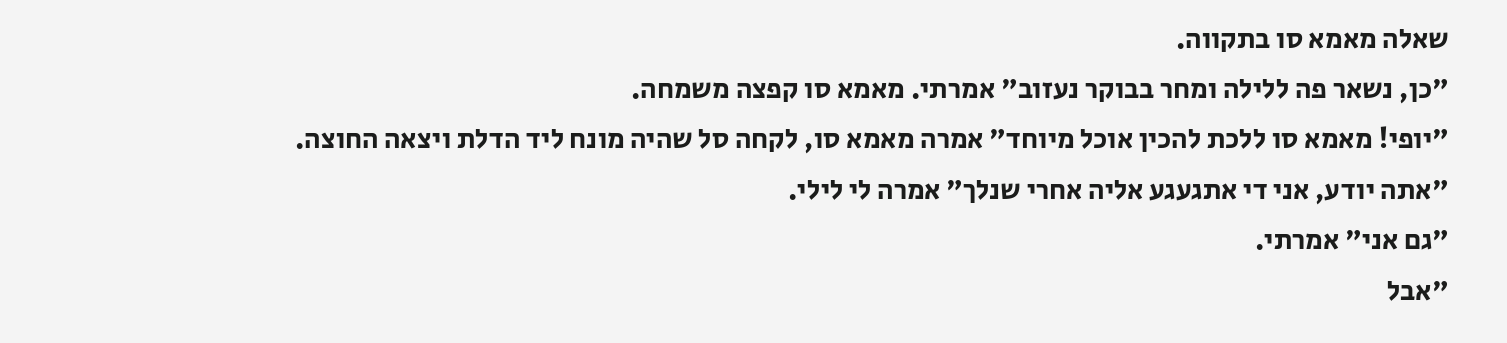שאלה מאמא סו בתקווה.
"כן, נשאר פה ללילה ומחר בבוקר נעזוב" אמרתי. מאמא סו קפצה משמחה.
"יופי! מאמא סו ללכת להכין אוכל מיוחד" אמרה מאמא סו, לקחה סל שהיה מונח ליד הדלת ויצאה החוצה.
"אתה יודע, אני די אתגעגע אליה אחרי שנלך" אמרה לי לילי.
"גם אני" אמרתי.
"אבל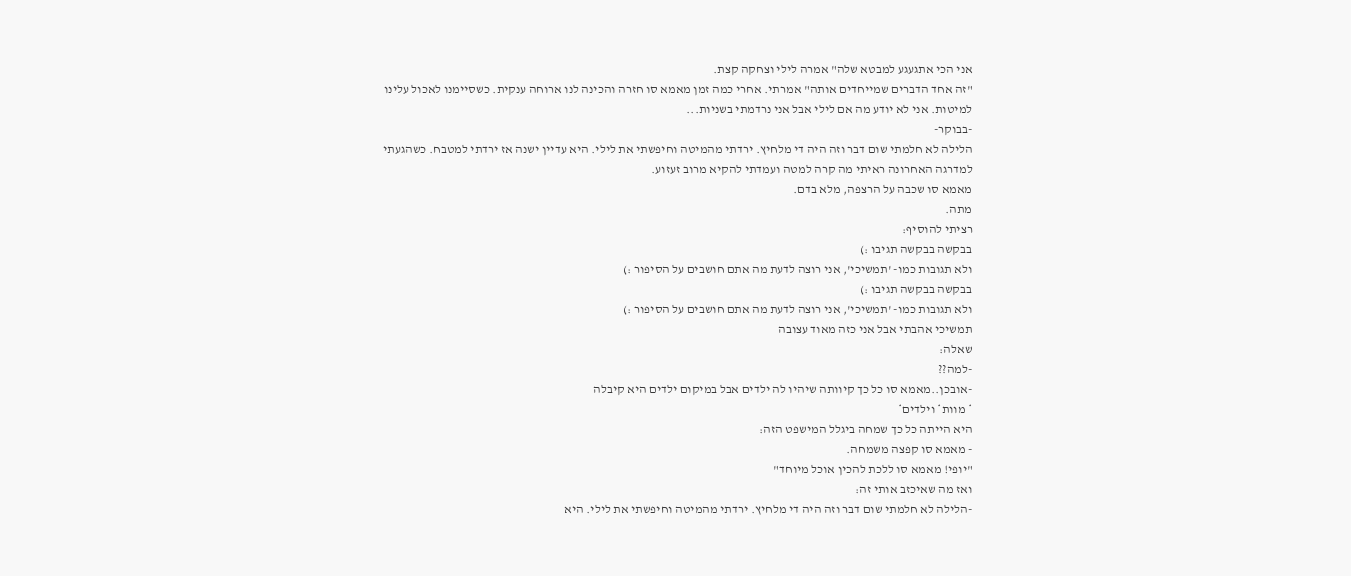אני הכי אתגעגע למבטא שלה" אמרה לילי וצחקה קצת.
"זה אחד הדברים שמייחדים אותה" אמרתי. אחרי כמה זמן מאמא סו חזרה והכינה לנו ארוחה ענקית. כשסיימנו לאכול עלינו למיטות. אני לא יודע מה אם לילי אבל אני נרדמתי בשניות...
-בבוקר-
הלילה לא חלמתי שום דבר וזה היה די מלחיץ. ירדתי מהמיטה וחיפשתי את לילי. היא עדיין ישנה אז ירדתי למטבח. כשהגעתי למדרגה האחרונה ראיתי מה קרה למטה ועמדתי להקיא מרוב זעזוע.
מאמא סו שכבה על הרצפה, מלא בדם.
מתה.
רציתי להוסיף:
בבקשה בבקשה תגיבו :)
ולא תגובות כמו- 'תמשיכי', אני רוצה לדעת מה אתם חושבים על הסיפור :)
בבקשה בבקשה תגיבו :)
ולא תגובות כמו- 'תמשיכי', אני רוצה לדעת מה אתם חושבים על הסיפור :)
תמשיכי אהבתי אבל אני כזה מאוד עצובה
שאלה:
-למה??
-אובכן..מאמא סו כל כך קיוותה שיהיו לה ילדים אבל במיקום ילדים היא קיבלה
* מוות* וילדים*
היא הייתה כל כך שמחה ביגלל המישפט הזה:
- מאמא סו קפצה משמחה.
"יופי! מאמא סו ללכת להכין אוכל מיוחד"
ואז מה שאיכזב אותי זה:
-הלילה לא חלמתי שום דבר וזה היה די מלחיץ. ירדתי מהמיטה וחיפשתי את לילי. היא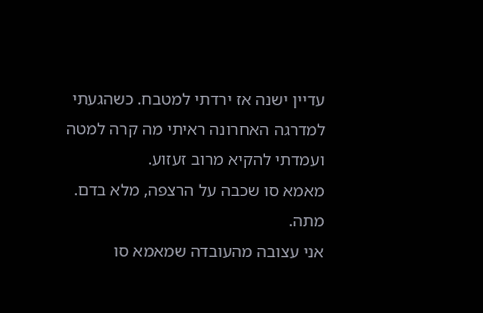עדיין ישנה אז ירדתי למטבח. כשהגעתי למדרגה האחרונה ראיתי מה קרה למטה ועמדתי להקיא מרוב זעזוע.
מאמא סו שכבה על הרצפה, מלא בדם.
מתה.
אני עצובה מהעובדה שמאמא סו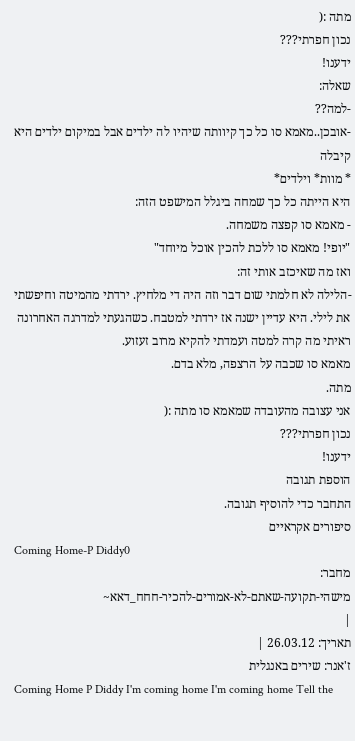מתה :(
נכון חפרתי???
ידענו!
שאלה:
-למה??
-אובכן..מאמא סו כל כך קיוותה שיהיו לה ילדים אבל במיקום ילדים היא קיבלה
* מוות* וילדים*
היא הייתה כל כך שמחה ביגלל המישפט הזה:
- מאמא סו קפצה משמחה.
"יופי! מאמא סו ללכת להכין אוכל מיוחד"
ואז מה שאיכזב אותי זה:
-הלילה לא חלמתי שום דבר וזה היה די מלחיץ. ירדתי מהמיטה וחיפשתי את לילי. היא עדיין ישנה אז ירדתי למטבח. כשהגעתי למדרגה האחרונה ראיתי מה קרה למטה ועמדתי להקיא מרוב זעזוע.
מאמא סו שכבה על הרצפה, מלא בדם.
מתה.
אני עצובה מהעובדה שמאמא סו מתה :(
נכון חפרתי???
ידענו!
הוספת תגובה
התחבר כדי להוסיף תגובה.
סיפורים אקראיים
Coming Home-P Diddy0
מחבר:
מישהי-תקועה-שאתם-לא-אמורים-להכיר-חחח_דאא~
|
תאריך: 26.03.12 |
ז'אנר: שירים באנגלית
Coming Home P Diddy I'm coming home I'm coming home Tell the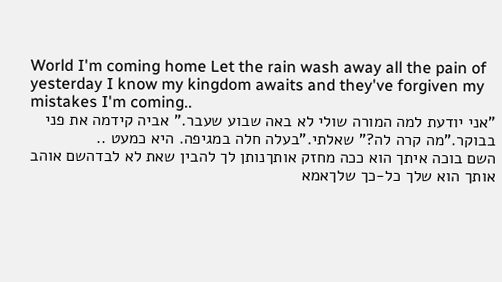World I'm coming home Let the rain wash away all the pain of yesterday I know my kingdom awaits and they've forgiven my mistakes I'm coming..
"אני יודעת למה המורה שולי לא באה שבוע שעבר." אביה קידמה את פני בבוקר."מה קרה לה?" שאלתי."בעלה חלה במגיפה. היא כמעט ..
השם בוכה איתך הוא ככה מחזק אותךנותן לך להבין שאת לא לבדהשם אוהב אותך הוא שלך כל-כך שלךאמא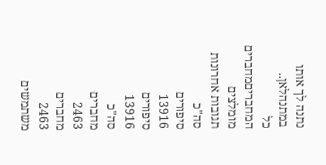נתנה לך אותו במתנהלאן..
כל המחבריםמחברים מומלצים
תגובות אחרונות
סה"כ
סיפורים
13916
סיפורים
13916
סה"כ
מחברים
2463
מחברים
2463
משתמשים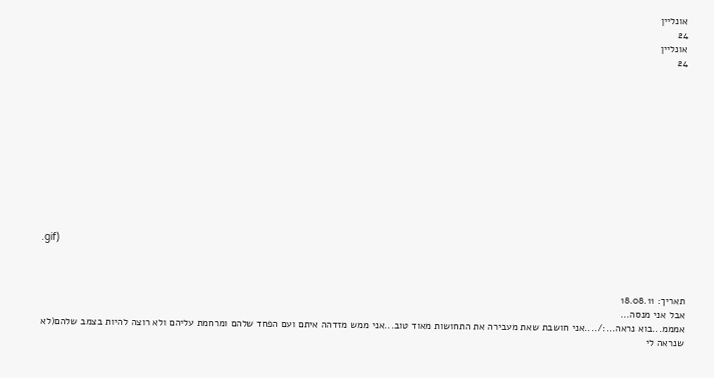אונליין
24
אונליין
24












.gif)



תאריך: 18.08.11
אבל אני מנסה...
אמממ...בוא נראה...:/....אני חושבת שאת מעבירה את התחושות מאוד טוב...אני ממש מזדהה איתם ועם הפחד שלהם ומרחמת עליהם ולא רוצה להיות בצמב שלהם(לא שנראה לי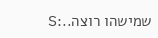שמישהו רוצה..:S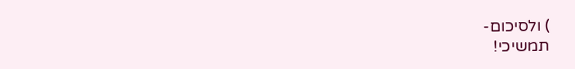) ולסיכום-
תמשיכי!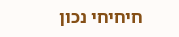חיחיחי נכון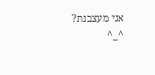אני מעצבנת? ^_^